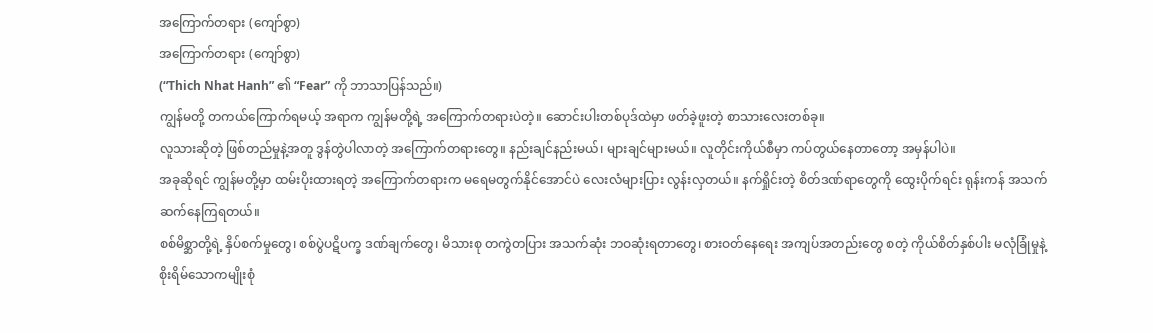အကြောက်တရား (ကျော်စွာ)
အကြောက်တရား (ကျော်စွာ)
(“Thich Nhat Hanh” ၏ “Fear” ကို ဘာသာပြန်သည်။)
ကျွန်မတို့ တကယ်ကြောက်ရမယ့် အရာက ကျွန်မတို့ရဲ့ အကြောက်တရားပဲတဲ့။ ဆောင်းပါးတစ်ပုဒ်ထဲမှာ ဖတ်ခဲ့ဖူးတဲ့ စာသားလေးတစ်ခု။
လူသားဆိုတဲ့ ဖြစ်တည်မှုနဲ့အတူ ဒွန်တွဲပါလာတဲ့ အကြောက်တရားတွေ။ နည်းချင်နည်းမယ်၊ များချင်များမယ်။ လူတိုင်းကိုယ်စီမှာ ကပ်တွယ်နေတာတော့ အမှန်ပါပဲ။
အခုဆိုရင် ကျွန်မတို့မှာ ထမ်းပိုးထားရတဲ့ အကြောက်တရားက မရေမတွက်နိုင်အောင်ပဲ လေးလံများပြား လွန်းလှတယ်။ နက်ရှိုင်းတဲ့ စိတ်ဒဏ်ရာတွေကို ထွေးပိုက်ရင်း ရုန်းကန် အသက်ဆက်နေကြရတယ်။
စစ်မိစ္ဆာတို့ရဲ့ နှိပ်စက်မှုတွေ၊ စစ်ပွဲပဋိပက္ခ ဒဏ်ချက်တွေ၊ မိသားစု တကွဲတပြား အသက်ဆုံး ဘဝဆုံးရတာတွေ၊ စားဝတ်နေရေး အကျပ်အတည်းတွေ စတဲ့ ကိုယ်စိတ်နှစ်ပါး မလုံခြုံမှုနဲ့ စိုးရိမ်သောကမျိုးစုံ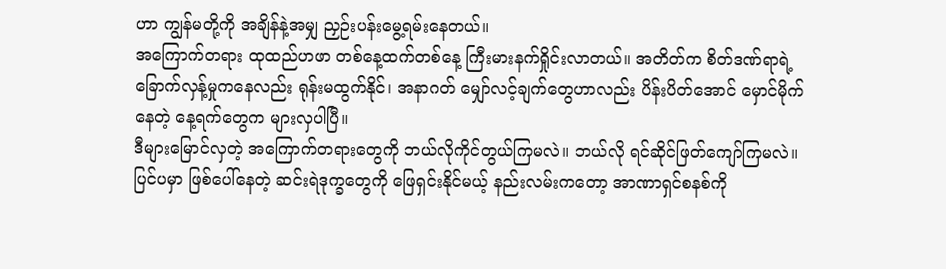ဟာ ကျွန်မတို့ကို အချိန်နဲ့အမျှ ညှဉ်းပန်းမွေ့ရမ်းနေတယ်။
အကြောက်တရား ထုထည်ဟဖာ တစ်နေ့ထက်တစ်နေ့ ကြီးမားနက်ရှိုင်းလာတယ်။ အတိတ်က စိတ်ဒဏ်ရာရဲ့ ခြောက်လှန့်မှုကနေလည်း ရုန်းမထွက်နိုင်၊ အနာဂတ် မျှော်လင့်ချက်တွေဟာလည်း ပိန်းပိတ်အောင် မှောင်မိုက်နေတဲ့ နေ့ရက်တွေက များလှပါပြီ။
ဒီများမြောင်လှတဲ့ အကြောက်တရားတွေကို ဘယ်လိုကိုင်တွယ်ကြမလဲ။ ဘယ်လို ရင်ဆိုင်ဖြတ်ကျော်ကြမလဲ။
ပြင်ပမှာ ဖြစ်ပေါ်နေတဲ့ ဆင်းရဲဒုက္ခတွေကို ဖြေရှင်းနိုင်မယ့် နည်းလမ်းကတော့ အာဏာရှင်စနစ်ကို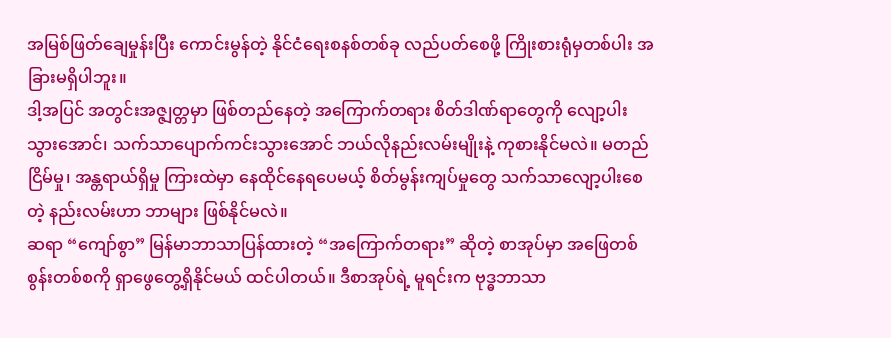အမြစ်ဖြတ်ချေမှုန်းပြီး ကောင်းမွန်တဲ့ နိုင်ငံရေးစနစ်တစ်ခု လည်ပတ်စေဖို့ ကြိုးစားရုံမှတစ်ပါး အခြားမရှိပါဘူး။
ဒါ့အပြင် အတွင်းအဇ္ဇျတ္တမှာ ဖြစ်တည်နေတဲ့ အကြောက်တရား စိတ်ဒါဏ်ရာတွေကို လျော့ပါးသွားအောင်၊ သက်သာပျောက်ကင်းသွားအောင် ဘယ်လိုနည်းလမ်းမျိုးနဲ့ ကုစားနိုင်မလဲ။ မတည်ငြိမ်မှု၊ အန္တရာယ်ရှိမှု ကြားထဲမှာ နေထိုင်နေရပေမယ့် စိတ်မွန်းကျပ်မှုတွေ သက်သာလျော့ပါးစေတဲ့ နည်းလမ်းဟာ ဘာများ ဖြစ်နိုင်မလဲ။
ဆရာ “ကျော်စွာ” မြန်မာဘာသာပြန်ထားတဲ့ “အကြောက်တရား” ဆိုတဲ့ စာအုပ်မှာ အဖြေတစ်စွန်းတစ်စကို ရှာဖွေတွေ့ရှိနိုင်မယ် ထင်ပါတယ်။ ဒီစာအုပ်ရဲ့ မူရင်းက ဗုဒ္ဓဘာသာ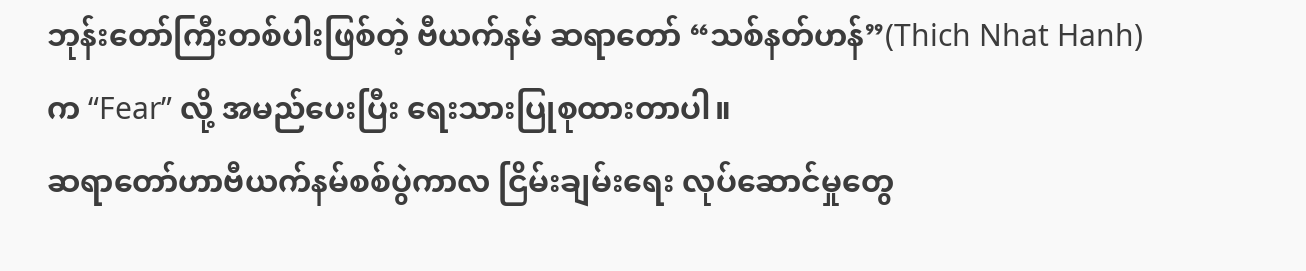ဘုန်းတော်ကြီးတစ်ပါးဖြစ်တဲ့ ဗီယက်နမ် ဆရာတော် “သစ်နတ်ဟန်”(Thich Nhat Hanh) က “Fear” လို့ အမည်ပေးပြီး ရေးသားပြုစုထားတာပါ။
ဆရာတော်ဟာဗီယက်နမ်စစ်ပွဲကာလ ငြိမ်းချမ်းရေး လုပ်ဆောင်မှုတွေ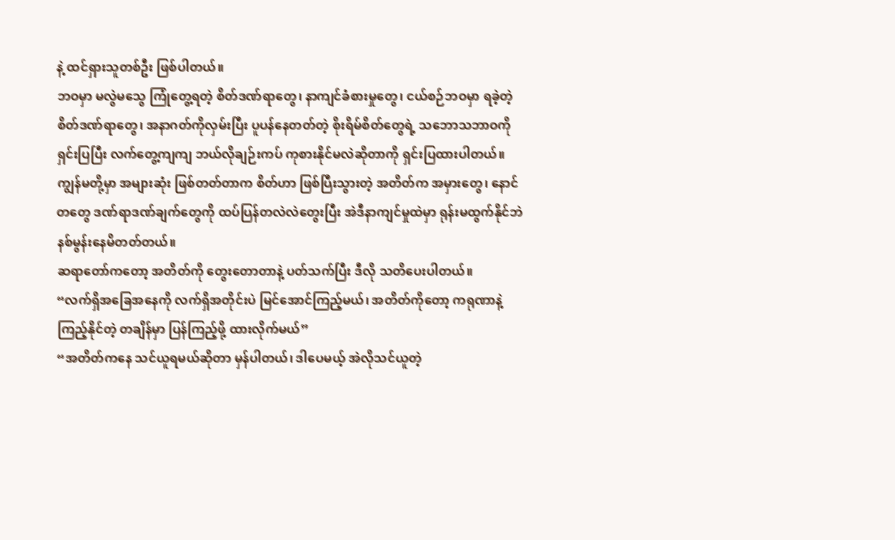နဲ့ ထင်ရှားသူတစ်ဦး ဖြစ်ပါတယ်။
ဘဝမှာ မလွဲမသွေ ကြုံတွေ့ရတဲ့ စိတ်ဒဏ်ရာတွေ၊ နာကျင်ခံစားမှုတွေ၊ ငယ်စဉ်ဘဝမှာ ရခဲ့တဲ့ စိတ်ဒဏ်ရာတွေ၊ အနာဂတ်ကိုလှမ်းပြီး ပူပန်နေတတ်တဲ့ စိုးရိမ်စိတ်တွေရဲ့ သဘောသဘာဝကို ရှင်းပြပြီး လက်တွေ့ကျကျ ဘယ်လိုချဉ်းကပ် ကုစားနိုင်မလဲဆိုတာကို ရှင်းပြထားပါတယ်။
ကျွန်မတို့မှာ အများဆုံး ဖြစ်တတ်တာက စိတ်ဟာ ဖြစ်ပြီးသွားတဲ့ အတိတ်က အမှားတွေ၊ နောင်တတွေ ဒဏ်ရာဒဏ်ချက်တွေကို ထပ်ပြန်တလဲလဲတွေးပြီး အဲဒီနာကျင်မှုထဲမှာ ရုန်းမထွက်နိုင်ဘဲ နစ်မွန်းနေမိတတ်တယ်။
ဆရာတော်ကတော့ အတိတ်ကို တွေးတောတာနဲ့ ပတ်သက်ပြီး ဒီလို သတိပေးပါတယ်။
“လက်ရှိအခြေအနေကို လက်ရှိအတိုင်းပဲ မြင်အောင်ကြည့်မယ်၊ အတိတ်ကိုတော့ ကရုဏာနဲ့ ကြည့်နိုင်တဲ့ တချိန်မှာ ပြန်ကြည့်ဖို့ ထားလိုက်မယ်”
“အတိတ်ကနေ သင်ယူရမယ်ဆိုတာ မှန်ပါတယ်၊ ဒါပေမယ့် အဲလိုသင်ယူတဲ့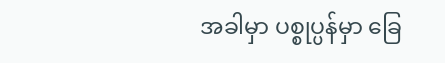အခါမှာ ပစ္စုပ္ပန်မှာ ခြေ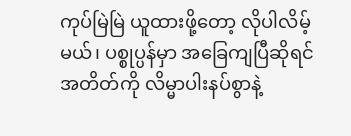ကုပ်မြဲမြဲ ယူထားဖို့တော့ လိုပါလိမ့်မယ်၊ ပစ္စုပ္ပန်မှာ အခြေကျပြီဆိုရင် အတိတ်ကို လိမ္မာပါးနပ်စွာနဲ့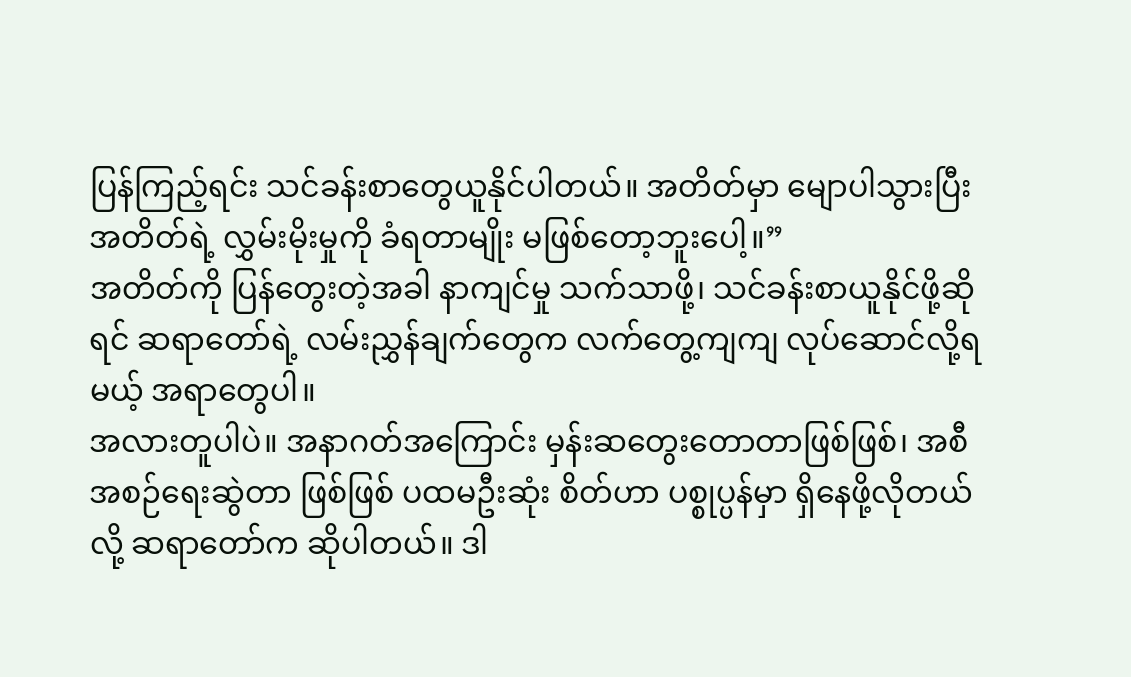ပြန်ကြည့်ရင်း သင်ခန်းစာတွေယူနိုင်ပါတယ်။ အတိတ်မှာ မျောပါသွားပြီး အတိတ်ရဲ့ လွှမ်းမိုးမှုကို ခံရတာမျိုး မဖြစ်တော့ဘူးပေါ့။”
အတိတ်ကို ပြန်တွေးတဲ့အခါ နာကျင်မှု သက်သာဖို့၊ သင်ခန်းစာယူနိုင်ဖို့ဆိုရင် ဆရာတော်ရဲ့ လမ်းညွှန်ချက်တွေက လက်တွေ့ကျကျ လုပ်ဆောင်လို့ရမယ့် အရာတွေပါ။
အလားတူပါပဲ။ အနာဂတ်အကြောင်း မှန်းဆတွေးတောတာဖြစ်ဖြစ်၊ အစီအစဉ်ရေးဆွဲတာ ဖြစ်ဖြစ် ပထမဦးဆုံး စိတ်ဟာ ပစ္စုပ္ပန်မှာ ရှိနေဖို့လိုတယ်လို့ ဆရာတော်က ဆိုပါတယ်။ ဒါ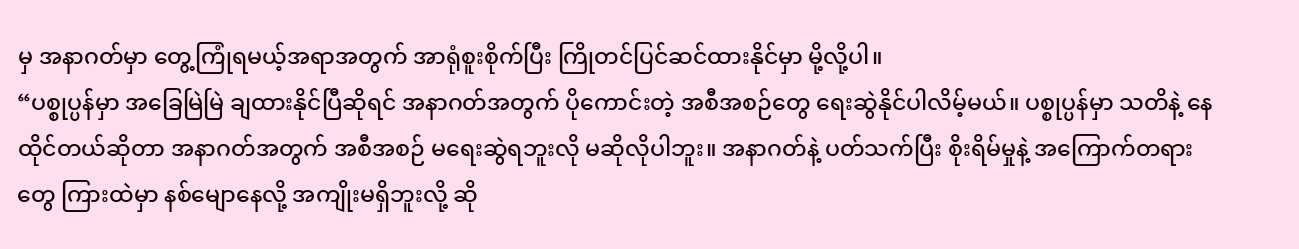မှ အနာဂတ်မှာ တွေ့ကြုံရမယ့်အရာအတွက် အာရုံစူးစိုက်ပြီး ကြိုတင်ပြင်ဆင်ထားနိုင်မှာ မို့လို့ပါ။
“ပစ္စုပ္ပန်မှာ အခြေမြဲမြဲ ချထားနိုင်ပြီဆိုရင် အနာဂတ်အတွက် ပိုကောင်းတဲ့ အစီအစဉ်တွေ ရေးဆွဲနိုင်ပါလိမ့်မယ်။ ပစ္စုပ္ပန်မှာ သတိနဲ့ နေထိုင်တယ်ဆိုတာ အနာဂတ်အတွက် အစီအစဉ် မရေးဆွဲရဘူးလို မဆိုလိုပါဘူး။ အနာဂတ်နဲ့ ပတ်သက်ပြီး စိုးရိမ်မှုနဲ့ အကြောက်တရားတွေ ကြားထဲမှာ နစ်မျောနေလို့ အကျိုးမရှိဘူးလို့ ဆို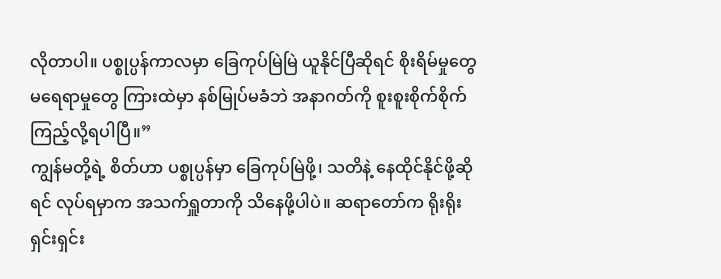လိုတာပါ။ ပစ္စုပ္ပန်ကာလမှာ ခြေကုပ်မြဲမြဲ ယူနိုင်ပြီဆိုရင် စိုးရိမ်မှုတွေ မရေရာမှုတွေ ကြားထဲမှာ နစ်မြုပ်မခံဘဲ အနာဂတ်ကို စူးစူးစိုက်စိုက် ကြည့်လို့ရပါပြီ။”
ကျွန်မတို့ရဲ့ စိတ်ဟာ ပစ္စုပ္ပန်မှာ ခြေကုပ်မြဲဖို့၊ သတိနဲ့ နေထိုင်နိုင်ဖို့ဆိုရင် လုပ်ရမှာက အသက်ရှူတာကို သိနေဖို့ပါပဲ။ ဆရာတော်က ရိုးရိုးရှင်းရှင်း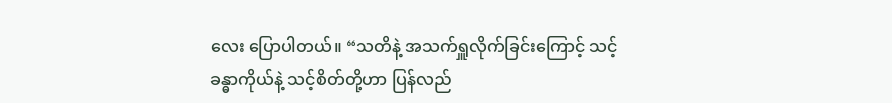လေး ပြောပါတယ်။ “သတိနဲ့ အသက်ရှူလိုက်ခြင်းကြောင့် သင့်ခန္ဓာကိုယ်နဲ့ သင့်စိတ်တို့ဟာ ပြန်လည်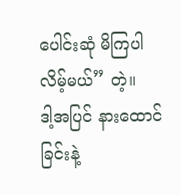ပေါင်းဆုံ မိကြပါလိမ့်မယ်” တဲ့။
ဒါ့အပြင် နားထောင်ခြင်းနဲ့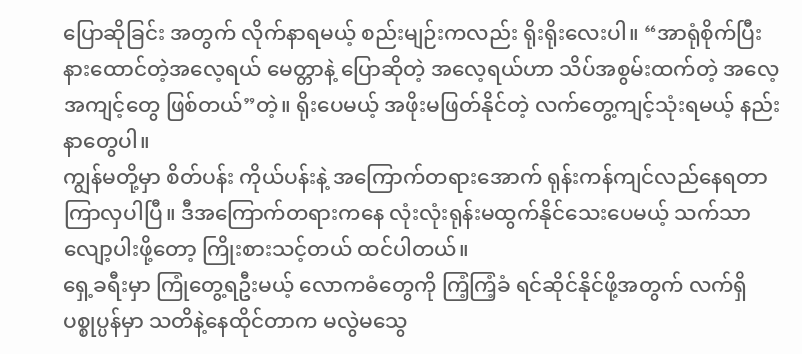ပြောဆိုခြင်း အတွက် လိုက်နာရမယ့် စည်းမျဉ်းကလည်း ရိုးရိုးလေးပါ။ “အာရုံစိုက်ပြီးနားထောင်တဲ့အလေ့ရယ် မေတ္တာနဲ့ ပြောဆိုတဲ့ အလေ့ရယ်ဟာ သိပ်အစွမ်းထက်တဲ့ အလေ့အကျင့်တွေ ဖြစ်တယ်”တဲ့။ ရိုးပေမယ့် အဖိုးမဖြတ်နိုင်တဲ့ လက်တွေ့ကျင့်သုံးရမယ့် နည်းနာတွေပါ။
ကျွန်မတို့မှာ စိတ်ပန်း ကိုယ်ပန်းနဲ့ အကြောက်တရားအောက် ရုန်းကန်ကျင်လည်နေရတာ ကြာလှပါပြီ။ ဒီအကြောက်တရားကနေ လုံးလုံးရုန်းမထွက်နိုင်သေးပေမယ့် သက်သာလျော့ပါးဖို့တော့ ကြိုးစားသင့်တယ် ထင်ပါတယ်။
ရှေ့ခရီးမှာ ကြုံတွေ့ရဦးမယ့် လောကဓံတွေကို ကြံ့ကြံ့ခံ ရင်ဆိုင်နိုင်ဖို့အတွက် လက်ရှိပစ္စုပ္ပန်မှာ သတိနဲ့နေထိုင်တာက မလွဲမသွေ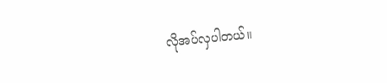လိုအပ်လှပါတယ်။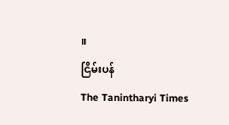။
ငြိမ်းပန်
The Tanintharyi Times